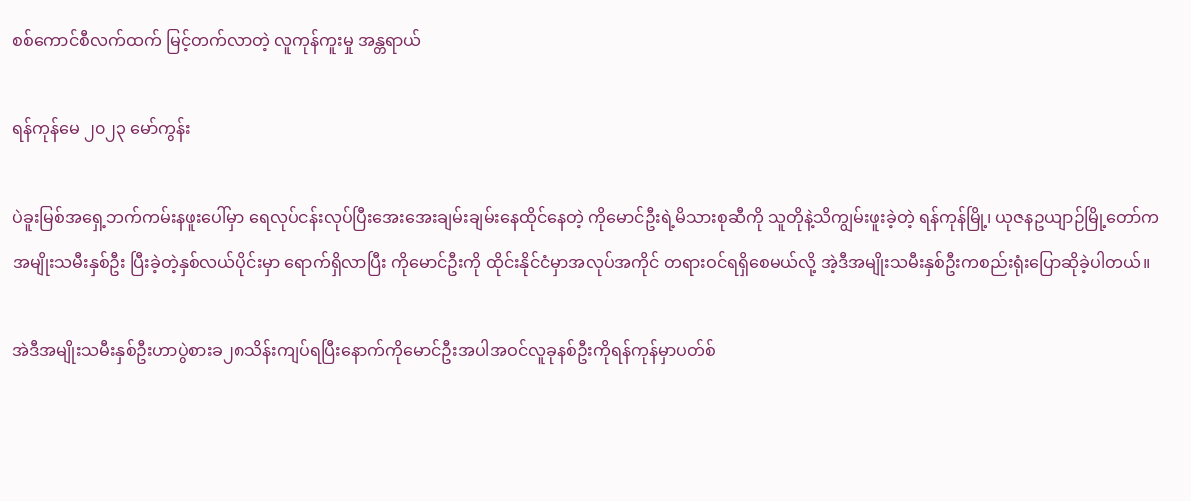စစ်ကောင်စီလက်ထက် မြင့်တက်လာတဲ့ လူကုန်ကူးမှု အန္တရာယ်

ရန်ကုန်မေ ၂၀၂၃ မော်ကွန်း

ပဲခူးမြစ်အရှေ့ဘက်ကမ်းနဖူးပေါ်မှာ ရေလုပ်ငန်းလုပ်ပြီးအေးအေးချမ်းချမ်းနေထိုင်နေတဲ့ ကိုမောင်ဦးရဲ့မိသားစုဆီကို သူတိုနဲ့သိကျွမ်းဖူးခဲ့တဲ့ ရန်ကုန်မြို့၊ ယုဇနဥယျာဉ်မြို့တော်ကအမျိုးသမီးနှစ်ဦး ပြီးခဲ့တဲ့နှစ်လယ်ပိုင်းမှာ ရောက်ရှိလာပြီး ကိုမောင်ဦးကို ထိုင်းနိုင်ငံမှာအလုပ်အကိုင် တရားဝင်ရရှိစေမယ်လို့ အဲ့ဒီအမျိုးသမီးနှစ်ဦးကစည်းရုံးပြောဆိုခဲ့ပါတယ်။

အဲဒီအမျိုးသမီးနှစ်ဦးဟာပွဲစားခ၂၈သိန်းကျပ်ရပြီးနောက်ကိုမောင်ဦးအပါအဝင်လူခုနစ်ဦးကိုရန်ကုန်မှာပတ်စ်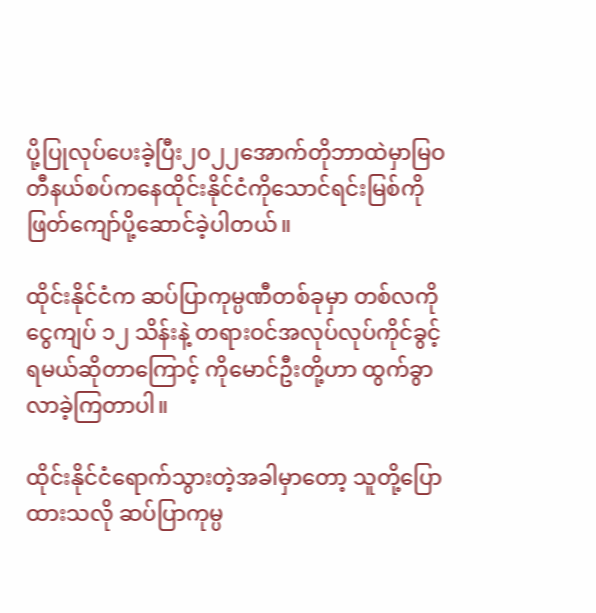ပို့ပြုလုပ်ပေးခဲ့ပြီး၂၀၂၂အောက်တိုဘာထဲမှာမြဝတီနယ်စပ်ကနေထိုင်းနိုင်ငံကိုသောင်ရင်းမြစ်ကိုဖြတ်ကျော်ပို့ဆောင်ခဲ့ပါတယ်။

ထိုင်းနိုင်ငံက ဆပ်ပြာကုမ္ပဏီတစ်ခုမှာ တစ်လကို ငွေကျပ် ၁၂ သိန်းနဲ့ တရားဝင်အလုပ်လုပ်ကိုင်ခွင့်ရမယ်ဆိုတာကြောင့် ကိုမောင်ဦးတို့ဟာ ထွက်ခွာလာခဲ့ကြတာပါ။

ထိုင်းနိုင်ငံရောက်သွားတဲ့အခါမှာတော့ သူတို့ပြောထားသလို ဆပ်ပြာကုမ္ပ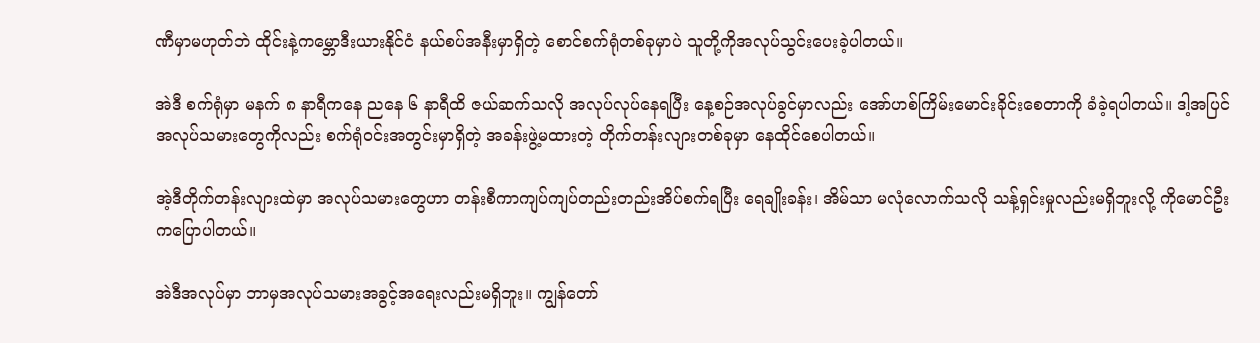ဏီမှာမဟုတ်ဘဲ ထိုင်းနဲ့ကမ္ဘောဒီးယားနိုင်ငံ နယ်စပ်အနီးမှာရှိတဲ့ စောင်စက်ရုံတစ်ခုမှာပဲ သူတို့ကိုအလုပ်သွင်းပေးခဲ့ပါတယ်။

အဲဒီ စက်ရုံမှာ မနက် ၈ နာရီကနေ ညနေ ၆ နာရီထိ ဇယ်ဆက်သလို အလုပ်လုပ်နေရပြီး နေ့စဉ်အလုပ်ခွင်မှာလည်း အော်ဟစ်ကြိမ်းမောင်းခိုင်းစေတာကို ခံခဲ့ရပါတယ်။ ဒါ့အပြင် အလုပ်သမားတွေကိုလည်း စက်ရုံဝင်းအတွင်းမှာရှိတဲ့ အခန်းဖွဲ့မထားတဲ့ တိုက်တန်းလျားတစ်ခုမှာ နေထိုင်စေပါတယ်။

အဲ့ဒီတိုက်တန်းလျားထဲမှာ အလုပ်သမားတွေဟာ တန်းစီကာကျပ်ကျပ်တည်းတည်းအိပ်စက်ရပြီး ရေချိုးခန်း၊ အိမ်သာ မလုံလောက်သလို သန့်ရှင်းမှုလည်းမရှိဘူးလို့ ကိုမောင်ဦးကပြောပါတယ်။

အဲဒီအလုပ်မှာ ဘာမှအလုပ်သမားအခွင့်အရေးလည်းမရှိဘူး။ ကျွန်တော်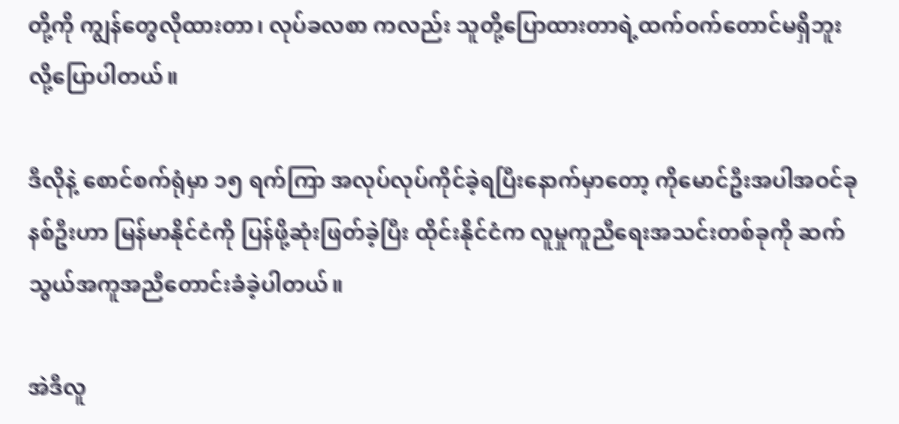တို့ကို ကျွန်တွေလိုထားတာ၊ လုပ်ခလစာ ကလည်း သူတို့ပြောထားတာရဲ့ထက်ဝက်တောင်မရှိဘူးလို့ပြောပါတယ်။

ဒီလိုနဲ့ စောင်စက်ရုံမှာ ၁၅ ရက်ကြာ အလုပ်လုပ်ကိုင်ခဲ့ရပြီးနောက်မှာတော့ ကိုမောင်ဦးအပါအဝင်ခုနစ်ဦးဟာ မြန်မာနိုင်ငံကို ပြန်ဖို့ဆုံးဖြတ်ခဲ့ပြီး ထိုင်းနိုင်ငံက လူမှုကူညီရေးအသင်းတစ်ခုကို ဆက်သွယ်အကူအညီတောင်းခံခဲ့ပါတယ်။

အဲဒီလူ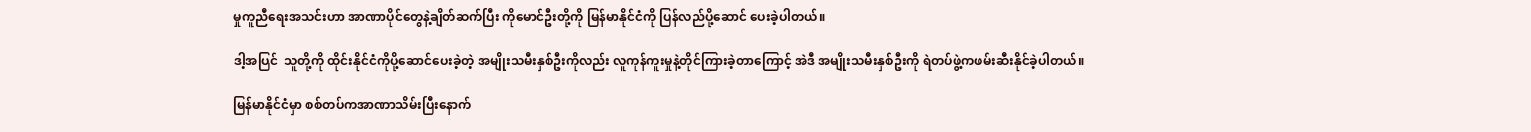မှုကူညီရေးအသင်းဟာ အာဏာပိုင်တွေနဲ့ချိတ်ဆက်ပြီး ကိုမောင်ဦးတို့ကို မြန်မာနိုင်ငံကို ပြန်လည်ပို့ဆောင် ပေးခဲ့ပါတယ်။

ဒါ့အပြင်  သူတို့ကို ထိုင်းနိုင်ငံကိုပို့ဆောင်ပေးခဲ့တဲ့ အမျိုးသမီးနှစ်ဦးကိုလည်း လူကုန်ကူးမှုနဲ့တိုင်ကြားခဲ့တာကြောင့် အဲဒီ အမျိုးသမီးနှစ်ဦးကို ရဲတပ်ဖွဲ့ကဖမ်းဆီးနိုင်ခဲ့ပါတယ်။

မြန်မာနိုင်ငံမှာ စစ်တပ်ကအာဏာသိမ်းပြီးနောက်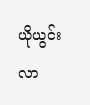ယိုယွင်းလာ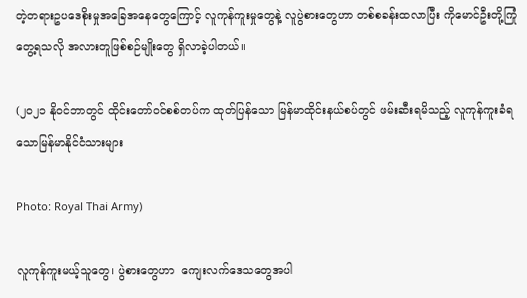တဲ့တရားဥပဒေစိုးမှုအခြေအနေတွေကြောင့် လူကုန်ကူးမှုတွေနဲ့ လူပွဲစားတွေဟာ တစ်စခန်းထလာပြီး ကိုမောင်ဦးတို့ကြုံတွေ့ရသလို အလားတူဖြစ်စဉ်မျိုးတွေ ရှိလာခဲ့ပါတယ်။

(၂၀၂၁ နိုဝင်ဘာတွင် ထိုင်းတော်ဝင်စစ်တပ်က ထုတ်ပြန်သော မြန်မာထိုင်းနယ်စပ်တွင် ဖမ်းဆီးရမိသည့် လူကုန်ကူးခံရသောမြန်မာနိုင်ငံသားများ

Photo: Royal Thai Army)

လူကုန်ကူးမယ့်သူတွေ၊ ပွဲစားတွေဟာ  ကျေးလက်ဒေသတွေအပါ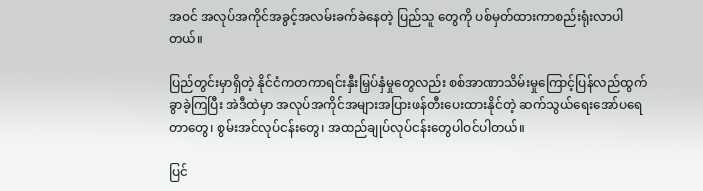အဝင် အလုပ်အကိုင်အခွင့်အလမ်းခက်ခဲနေတဲ့ ပြည်သူ တွေကို ပစ်မှတ်ထားကာစည်းရုံးလာပါတယ်။

ပြည်တွင်းမှာရှိတဲ့ နိုင်ငံကတကာရင်းနှီးမြှပ်နှံမှုတွေလည်း စစ်အာဏာသိမ်းမှုကြောင့်ပြန်လည်ထွက်ခွာခဲ့ကြပြီး အဲဒီထဲမှာ အလုပ်အကိုင်အများအပြားဖန်တီးပေးထားနိုင်တဲ့ ဆက်သွယ်ရေးအော်ပရေတာတွေ၊ စွမ်းအင်လုပ်ငန်းတွေ၊ အထည်ချုပ်လုပ်ငန်းတွေပါဝင်ပါတယ်။

ပြင်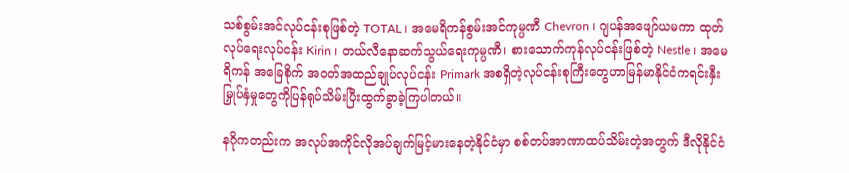သစ်စွမ်းအင်လုပ်ငန်းစုဖြစ်တဲ့ TOTAL ၊ အမေရိကန်စွမ်းအင်ကုမ္ပဏီ Chevron ၊ ဂျပန်အဖျော်ယမကာ ထုတ်လုပ်ရေးလုပ်ငန်း Kirin ၊ တယ်လီနောဆက်သွယ်ရေးကုမ္ပဏီ၊ စားသောက်ကုန်လုပ်ငန်းဖြစ်တဲ့ Nestle ၊ အမေရိကန် အခြေစိုက် အဝတ်အထည်ချုပ်လုပ်ငန်း Primark အစရှိတဲ့လုပ်ငန်းစုကြီးတွေဟာမြန်မာနိုင်ငံကရင်းနှီးမြှုပ်နှံမှုတွေကိုပြန်ရုပ်သိမ်းပြီးထွက်ခွာခဲ့ကြပါတယ်။

နဂိုကတည်းက အလုပ်အကိုင်လိုအပ်ချက်မြင့်မားနေတဲ့နိုင်ငံမှာ စစ်တပ်အာဏာထပ်သိမ်းတဲ့အတွက် ဒီလိုနိုင်ငံ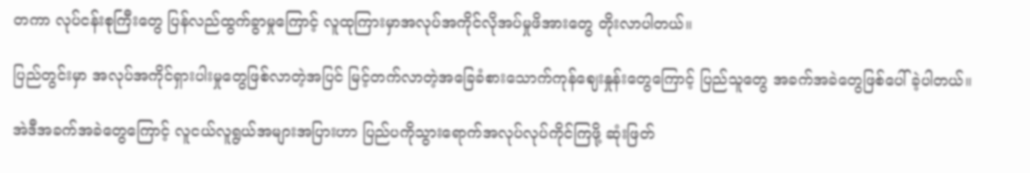တကာ လုပ်ငန်းစုကြီးတွေ ပြန်လည်ထွက်ခွာမှုကြောင့် လူထုကြားမှာအလုပ်အကိုင်လိုအပ်မှုဖိအားတွေ တိုးလာပါတယ်။

ပြည်တွင်းမှာ အလုပ်အကိုင်ရှားပါးမှုတွေဖြစ်လာတဲ့အပြင် မြင့်တက်လာတဲ့အခြေခံစားသောက်ကုန်ဈေးနှုန်းတွေကြောင့် ပြည်သူတွေ အခက်အခဲတွေဖြစ်ပေါ်ခဲ့ပါတယ်။

အဲဒီအခက်အခဲတွေကြောင့် လူငယ်လူရွယ်အများအပြားဟာ ပြည်ပကိုသွားရောက်အလုပ်လုပ်ကိုင်ကြဖို့ ဆုံးဖြတ်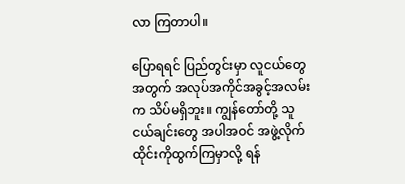လာ ကြတာပါ။

ပြောရရင် ပြည်တွင်းမှာ လူငယ်တွေအတွက် အလုပ်အကိုင်အခွင့်အလမ်းက သိပ်မရှိဘူး။ ကျွန်တော်တို့ သူငယ်ချင်းတွေ အပါအဝင် အဖွဲ့လိုက် ထိုင်းကိုထွက်ကြမှာလို့ ရန်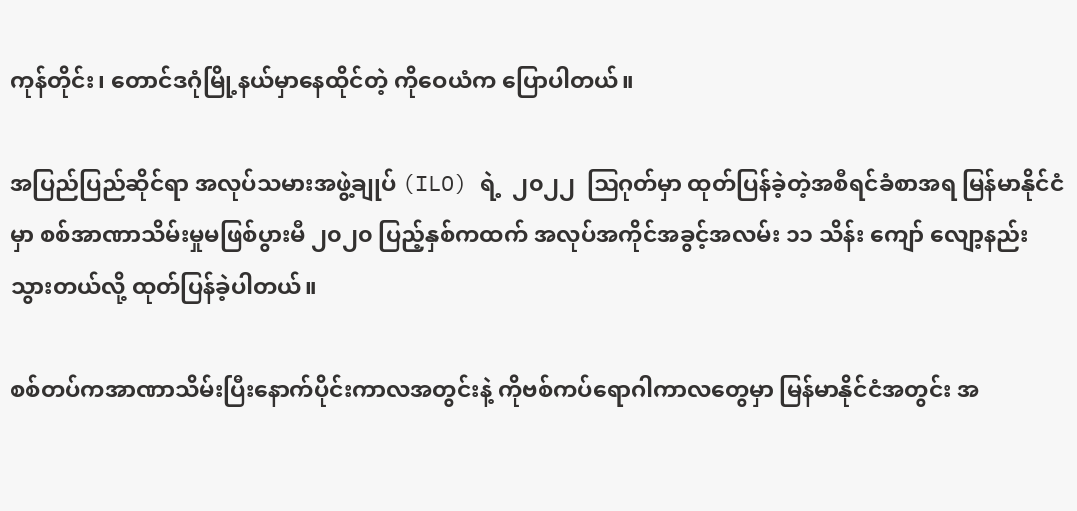ကုန်တိုင်း၊ တောင်ဒဂုံမြို့နယ်မှာနေထိုင်တဲ့ ကိုဝေယံက ပြောပါတယ်။

အပြည်ပြည်ဆိုင်ရာ အလုပ်သမားအဖွဲ့ချုပ် (ILO) ရဲ့  ၂၀၂၂  ဩဂုတ်မှာ ထုတ်ပြန်ခဲ့တဲ့အစီရင်ခံစာအရ မြန်မာနိုင်ငံမှာ စစ်အာဏာသိမ်းမှုမဖြစ်ပွားမီ ၂၀၂၀ ပြည့်နှစ်ကထက် အလုပ်အကိုင်အခွင့်အလမ်း ၁၁ သိန်း ကျော် လျော့နည်းသွားတယ်လို့ ထုတ်ပြန်ခဲ့ပါတယ်။

စစ်တပ်ကအာဏာသိမ်းပြီးနောက်ပိုင်းကာလအတွင်းနဲ့ ကိုဗစ်ကပ်ရောဂါကာလတွေမှာ မြန်မာနိုင်ငံအတွင်း အ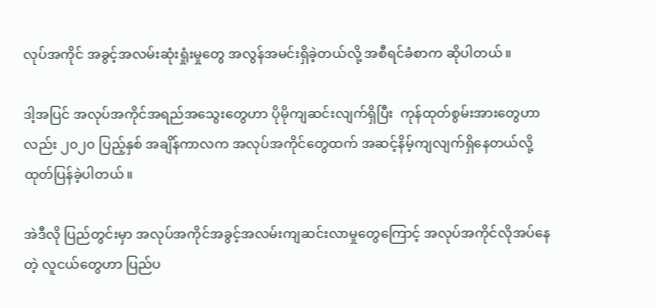လုပ်အကိုင် အခွင့်အလမ်းဆုံးရှုံးမှုတွေ အလွန်အမင်းရှိခဲ့တယ်လို့ အစီရင်ခံစာက ဆိုပါတယ်။

ဒါ့အပြင် အလုပ်အကိုင်အရည်အသွေးတွေဟာ ပိုမိုကျဆင်းလျက်ရှိပြီး  ကုန်ထုတ်စွမ်းအားတွေဟာလည်း ၂၀၂၀ ပြည့်နှစ် အချိန်ကာလက အလုပ်အကိုင်တွေထက် အဆင့်နိမ့်ကျလျက်ရှိနေတယ်လို့ ထုတ်ပြန်ခဲ့ပါတယ်။

အဲဒီလို ပြည်တွင်းမှာ အလုပ်အကိုင်အခွင့်အလမ်းကျဆင်းလာမှုတွေကြောင့် အလုပ်အကိုင်လိုအပ်နေတဲ့ လူငယ်တွေဟာ ပြည်ပ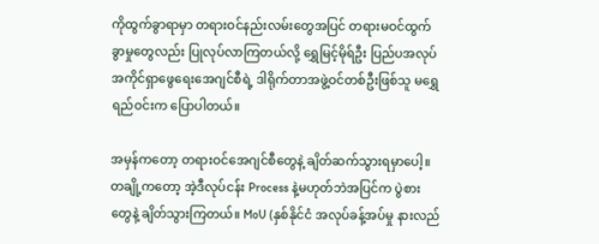ကိုထွက်ခွာရာမှာ တရားဝင်နည်းလမ်းတွေအပြင် တရားမဝင်ထွက်ခွာမှုတွေလည်း ပြုလုပ်လာကြတယ်လို့ ရွှေမြင့်မိုရ်ဦး ပြည်ပအလုပ်အကိုင်ရှာဖွေရေးအေဂျင်စီရဲ့ ဒါရိုက်တာအဖွဲ့ဝင်တစ်ဦးဖြစ်သူ မရွှေရည်ဝင်းက ပြောပါတယ်။

အမှန်ကတော့ တရားဝင်အေဂျင်စီတွေနဲ့ ချိတ်ဆက်သွားရမှာပေါ့။ တချို့ကတော့ အဲ့ဒီလုပ်ငန်း Process နဲ့မဟုတ်ဘဲအပြင်က ပွဲစားတွေနဲ့ ချိတ်သွားကြတယ်။ MoU (နှစ်နိုင်ငံ အလုပ်ခန့်အပ်မှု နားလည်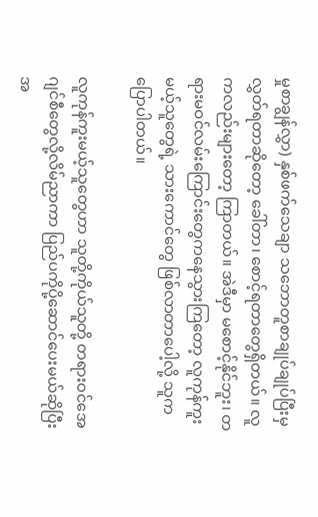မှုစာချွန်လွှာ) နှစ်ဖက်သေချာ သဘောတူစာချုပ်ချုပ်ပြီးမှလွှတ်ရတာဆိုတော့ ခေါ်တာ၊ စောင့်ရတာတွေရှိတယ်။ လူကလည်းများတော့ ကြာတယ်။ အဲဒီမှာ မစောင့်နိုင်ဘူး၊ တရားမဝင်လမ်းကြောင်းတွေကနေသွားကြတော့ လူကုန်ကူးမယ့်သူတွေရဲ့ သားကောင်တွေ ဖြစ်လာတာပေါ့လို့ သူကပြောပါတယ်။

လူကုန်ကူးမယ့်သူတွေဟာ သူတို့ကိုယ်သူတို့ တရားဝင်အေဂျင်စီတွေလို့လိမ်ညာကာ ပြည်ပကိုပို့ဆောင်ပေးမယ်ဆိုပြီး အ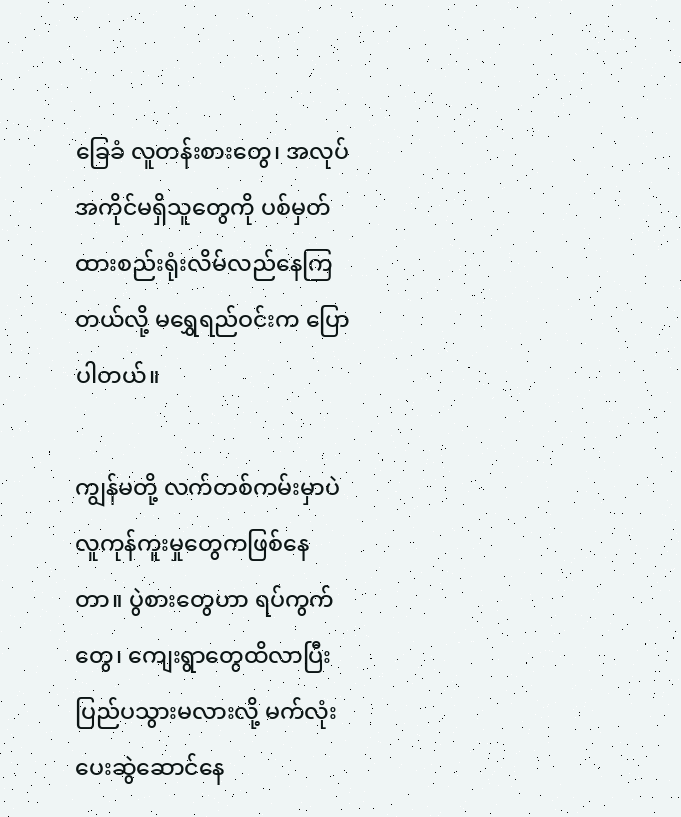ခြေခံ လူတန်းစားတွေ၊ အလုပ်အကိုင်မရှိသူတွေကို ပစ်မှတ်ထားစည်းရုံးလိမ်လည်နေကြတယ်လို့ မရွှေရည်ဝင်းက ပြောပါတယ်။

ကျွန်မတို့ လက်တစ်ကမ်းမှာပဲ လူကုန်ကူးမှုတွေကဖြစ်နေတာ။ ပွဲစားတွေဟာ ရပ်ကွက်တွေ၊ ကျေးရွာတွေထိလာပြီး ပြည်ပသွားမလားလို့ မက်လုံးပေးဆွဲဆောင်နေ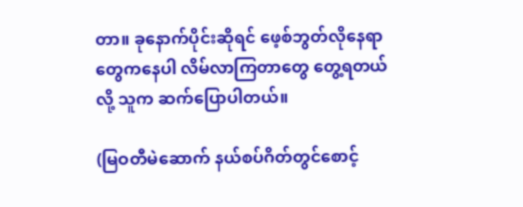တာ။ ခုနောက်ပိုင်းဆိုရင် ဖေ့စ်ဘွတ်လိုနေရာတွေကနေပါ လိမ်လာကြတာတွေ တွေ့ရတယ်လို့ သူက ဆက်ပြောပါတယ်။

(မြဝတီမဲဆောက် နယ်စပ်ဂိတ်တွင်စောင့်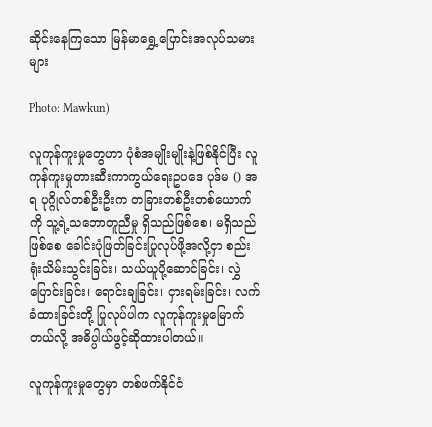ဆိုင်းနေကြသော မြန်မာရွှေ့ပြောင်းအလုပ်သမားများ

Photo: Mawkun)

လူကုန်ကူးမှုတွေဟာ ပုံစံအမျိုးမျိုးနဲ့ဖြစ်နိုင်ပြီး လူကုန်ကူးမှုတားဆီးကာကွယ်ရေးဥပဒေ ပုဒ်မ () အရ ပုဂ္ဂိုလ်တစ်ဦးဦးက တခြားတစ်ဦးတစ်ယောက်ကို သူ့ရဲ့သဘောတူညီမှု ရှိသည်ဖြစ်စေ၊ မရှိသည်ဖြစ်စေ ခေါင်းပုံဖြတ်ခြင်းပြုလုပ်ဖို့အလို့ငှာ စည်းရုံးသိမ်းသွင်းခြင်း၊ သယ်ယူပို့ဆောင်ခြင်း၊ လွှဲပြောင်းခြင်း၊ ရောင်းချခြင်း၊ ငှားရမ်းခြင်း၊ လက်ခံထားခြင်းတို့ ပြုလုပ်ပါက လူကုန်ကူးမှုမြောက်တယ်လို့ အဓိပ္ပါယ်ဖွင့်ဆိုထားပါတယ်။

လူကုန်ကူးမှုတွေမှာ တစ်ဖက်နိုင်ငံ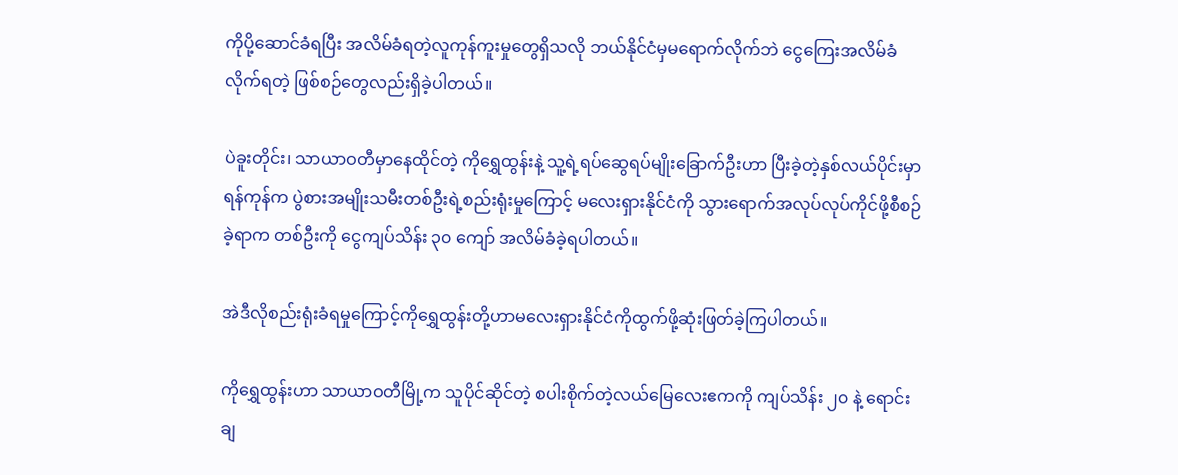ကိုပို့ဆောင်ခံရပြီး အလိမ်ခံရတဲ့လူကုန်ကူးမှုတွေရှိသလို ဘယ်နိုင်ငံမှမရောက်လိုက်ဘဲ ငွေကြေးအလိမ်ခံလိုက်ရတဲ့ ဖြစ်စဉ်တွေလည်းရှိခဲ့ပါတယ်။

ပဲခူးတိုင်း၊ သာယာဝတီမှာနေထိုင်တဲ့ ကိုရွှေထွန်းနဲ့ သူ့ရဲ့ရပ်ဆွေရပ်မျိုးခြောက်ဦးဟာ ပြီးခဲ့တဲ့နှစ်လယ်ပိုင်းမှာ ရန်ကုန်က ပွဲစားအမျိုးသမီးတစ်ဦးရဲ့စည်းရုံးမှုကြောင့် မလေးရှားနိုင်ငံကို သွားရောက်အလုပ်လုပ်ကိုင်ဖို့စီစဉ်ခဲ့ရာက တစ်ဦးကို ငွေကျပ်သိန်း ၃၀ ကျော် အလိမ်ခံခဲ့ရပါတယ်။

အဲဒီလိုစည်းရုံးခံရမှုကြောင့်ကိုရွှေထွန်းတို့ဟာမလေးရှားနိုင်ငံကိုထွက်ဖို့ဆုံးဖြတ်ခဲ့ကြပါတယ်။

ကိုရွှေထွန်းဟာ သာယာဝတီမြို့က သူပိုင်ဆိုင်တဲ့ စပါးစိုက်တဲ့လယ်မြေလေးဧကကို ကျပ်သိန်း ၂၀ နဲ့ ရောင်းချ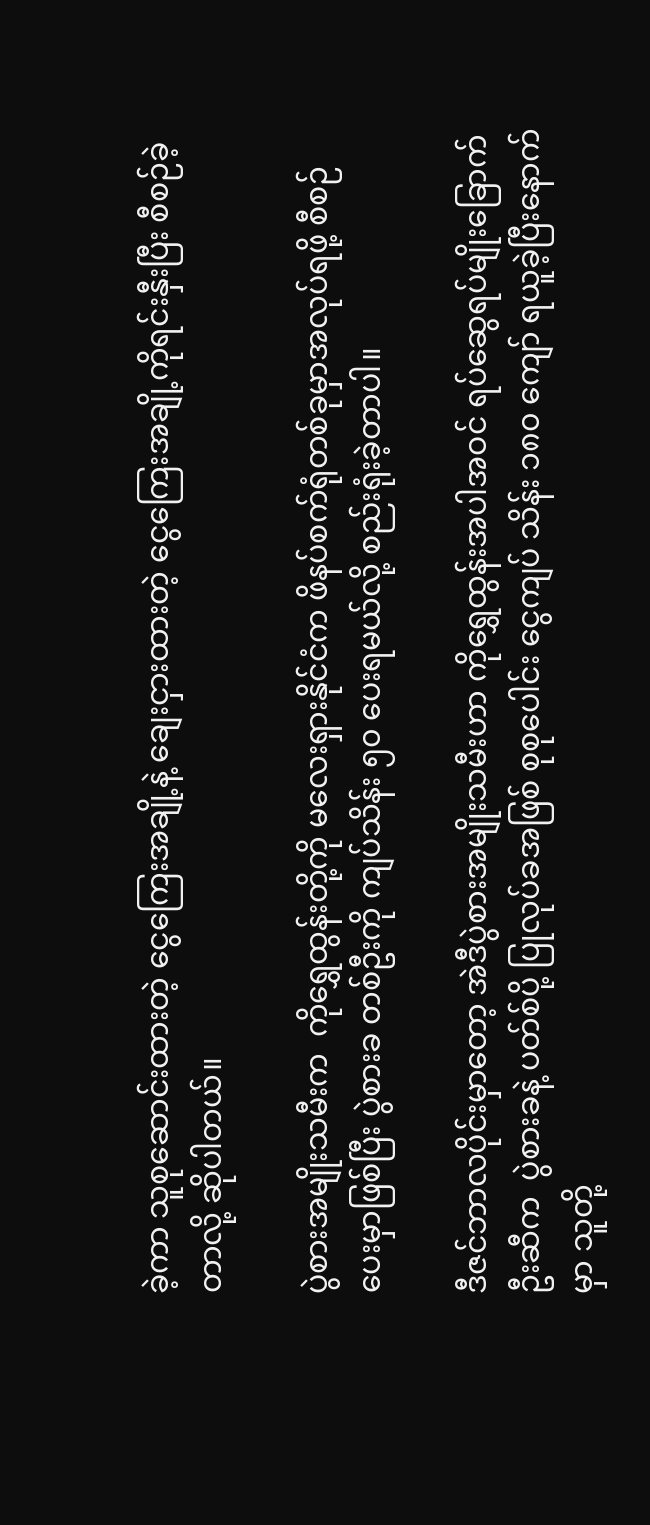ခဲ့ကာ သူစုဆောင်းထားတဲ့ ငွေကြေးအချို့နဲ့ ချေးငှားထားတဲ့ ငွေကြေးအချို့ကိုရင်းနှီးပြီး စီစဉ်ခဲ့တာလို့ ဆိုပါတယ်။

ပွဲစားအမျိုးသမီးက  ကိုရွှေထွန်းတို့ကို မလေးရှားနိုင်ငံက ဖိနပ်စက်ရုံတစ်ခုမှာအလုပ်ရဖို့ စီစဉ်ပေးမှာဖြစ်ပြီး ပွဲစားခ တစ်ဦးကို ကျပ်သိန်း ၅၀ ပေးရမယ်လို့ စည်းရုံးခဲ့တာပါ။

ဒီဇင်ဘာလပိုင်းမှာတော့ အဲဒီပွဲစားအမျိုးသမီးဟာ ကိုရွှေထွန်းအပါအဝင် ရပ်ဆွေရပ်မျိုးခြောက်ဦးဆီက  ပွဲစားခနဲ့ ပတ်စ်ပို့ ပြုလုပ်ခအဖြစ် စုစုပေါင်း ငွေကျပ် သိန်း ၁၈၀ ကျော် ရယူခဲ့ပြီးနောက်မှာ သူတို့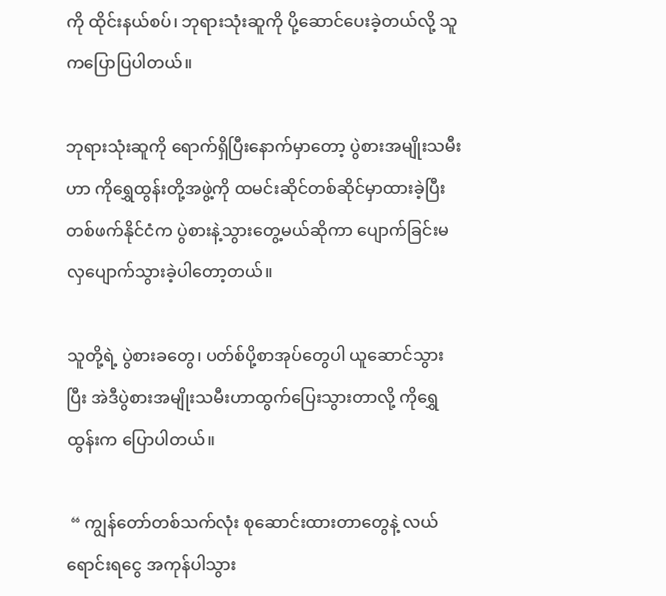ကို ထိုင်းနယ်စပ်၊ ဘုရားသုံးဆူကို ပို့ဆောင်ပေးခဲ့တယ်လို့ သူကပြောပြပါတယ်။

ဘုရားသုံးဆူကို ရောက်ရှိပြီးနောက်မှာတော့ ပွဲစားအမျိုးသမီးဟာ ကိုရွှေထွန်းတို့အဖွဲ့ကို ထမင်းဆိုင်တစ်ဆိုင်မှာထားခဲ့ပြီး တစ်ဖက်နိုင်ငံက ပွဲစားနဲ့သွားတွေ့မယ်ဆိုကာ ပျောက်ခြင်းမလှပျောက်သွားခဲ့ပါတော့တယ်။

သူတို့ရဲ့ ပွဲစားခတွေ၊ ပတ်စ်ပို့စာအုပ်တွေပါ ယူဆောင်သွားပြီး အဲဒီပွဲစားအမျိုးသမီးဟာထွက်ပြေးသွားတာလို့ ကိုရွှေထွန်းက ပြောပါတယ်။

 “ ကျွန်တော်တစ်သက်လုံး စုဆောင်းထားတာတွေနဲ့ လယ်ရောင်းရငွေ အကုန်ပါသွား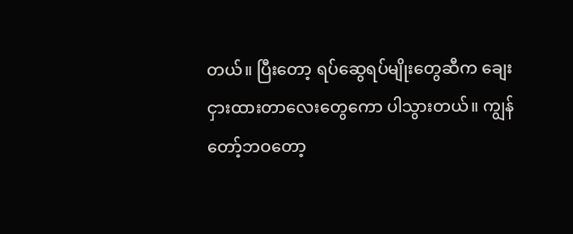တယ်။ ပြီးတော့ ရပ်ဆွေရပ်မျိုးတွေဆီက ချေးငှားထားတာလေးတွေကော ပါသွားတယ်။ ကျွန်တော့်ဘဝတော့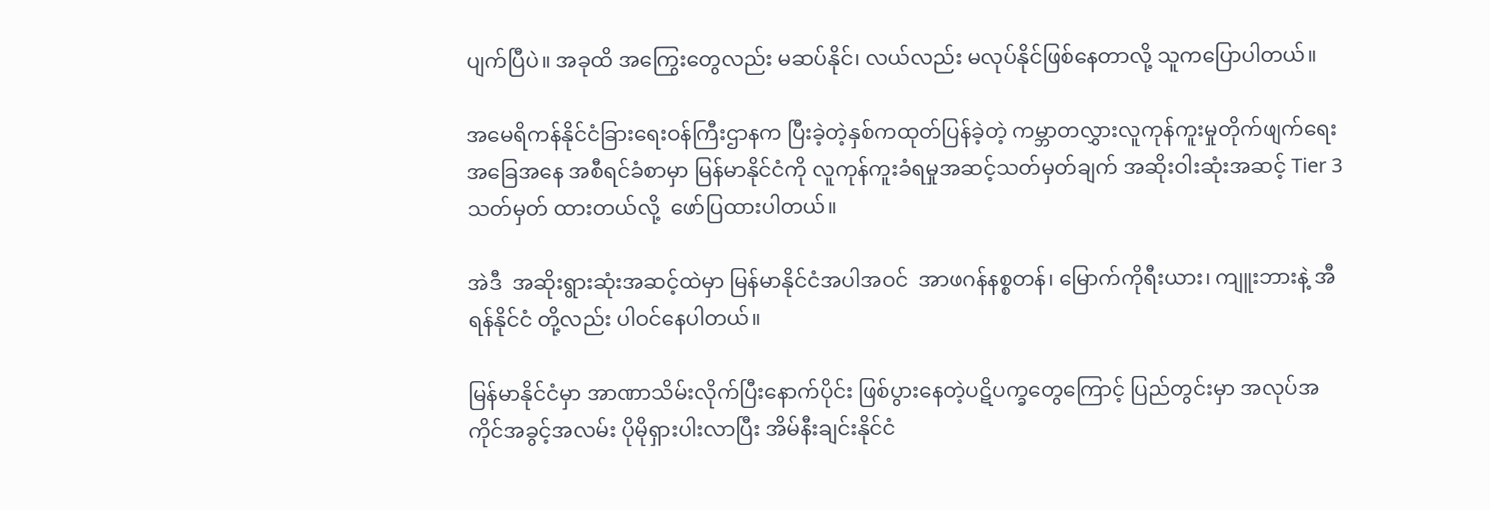ပျက်ပြီပဲ။ အခုထိ အကြွေးတွေလည်း မဆပ်နိုင်၊ လယ်လည်း မလုပ်နိုင်ဖြစ်နေတာလို့ သူကပြောပါတယ်။

အမေရိကန်နိုင်ငံခြားရေးဝန်ကြီးဌာနက ပြီးခဲ့တဲ့နှစ်ကထုတ်ပြန်ခဲ့တဲ့ ကမ္ဘာတလွှားလူကုန်ကူးမှုတိုက်ဖျက်ရေးအခြေအနေ အစီရင်ခံစာမှာ မြန်မာနိုင်ငံကို လူကုန်ကူးခံရမှုအဆင့်သတ်မှတ်ချက် အဆိုးဝါးဆုံးအဆင့် Tier 3  သတ်မှတ် ထားတယ်လို့  ဖော်ပြထားပါတယ်။

အဲဒီ  အဆိုးရွားဆုံးအဆင့်ထဲမှာ မြန်မာနိုင်ငံအပါအဝင်  အာဖဂန်နစ္စတန်၊ မြောက်ကိုရီးယား၊ ကျူးဘားနဲ့ အီရန်နိုင်ငံ တို့လည်း ပါဝင်နေပါတယ်။

မြန်မာနိုင်ငံမှာ အာဏာသိမ်းလိုက်ပြီးနောက်ပိုင်း ဖြစ်ပွားနေတဲ့ပဋိပက္ခတွေကြောင့် ပြည်တွင်းမှာ အလုပ်အကိုင်အခွင့်အလမ်း ပိုမိုရှားပါးလာပြီး အိမ်နီးချင်းနိုင်ငံ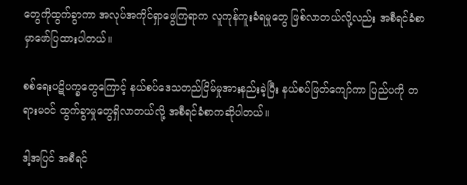တွေကိုထွက်ခွာကာ အလုပ်အကိုင်ရှာဖွေကြရာက လူကုန်ကူးခံရမှုတွေ ဖြစ်လာတယ်လို့လည်း အစီရင်ခံစာမှာဖော်ပြထားပါတယ်။

စစ်ရေးပဋိပက္ခတွေကြောင့် နယ်စပ်ဒေသတည်ငြိမ်မှုအားနည်းခဲ့ပြီး နယ်စပ်ဖြတ်ကျော်ကာ ပြည်ပကို တရားမဝင် ထွက်ခွာမှုတွေရှိလာတယ်လို့ အစီရင်ခံစာကဆိုပါတယ်။

ဒါ့အပြင် အစီရင်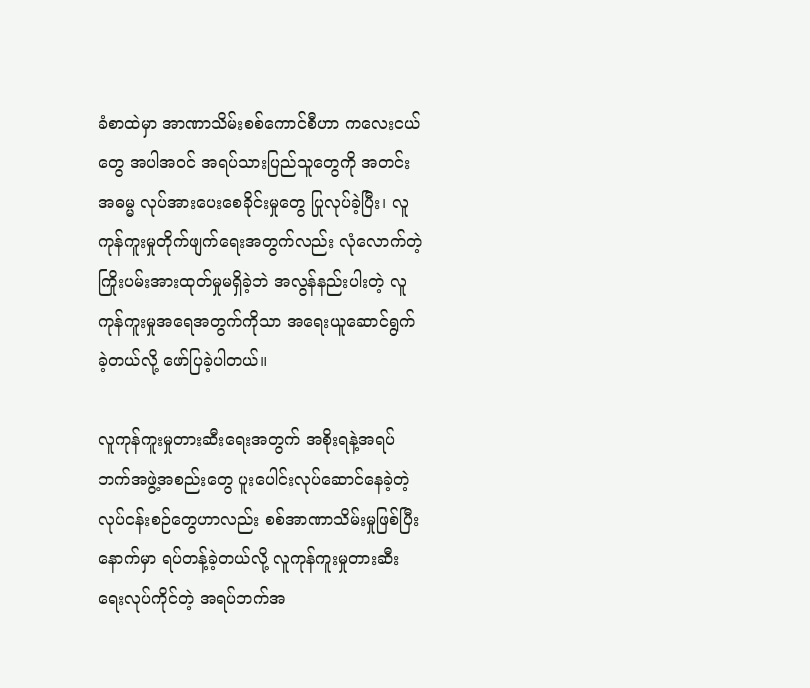ခံစာထဲမှာ အာဏာသိမ်းစစ်ကောင်စီဟာ ကလေးငယ်တွေ အပါအဝင် အရပ်သားပြည်သူတွေကို အတင်းအဓမ္မ လုပ်အားပေးစေခိုင်းမှုတွေ ပြုလုပ်ခဲ့ပြီး၊ လူကုန်ကူးမှုတိုက်ဖျက်ရေးအတွက်လည်း လုံလောက်တဲ့ကြိုးပမ်းအားထုတ်မှုမရှိခဲ့ဘဲ အလွန်နည်းပါးတဲ့ လူကုန်ကူးမှုအရေအတွက်ကိုသာ အရေးယူဆောင်ရွက်ခဲ့တယ်လို့ ဖော်ပြခဲ့ပါတယ်။

လူကုန်ကူးမှုတားဆီးရေးအတွက် အစိုးရနဲ့အရပ်ဘက်အဖွဲ့အစည်းတွေ ပူးပေါင်းလုပ်ဆောင်နေခဲ့တဲ့လုပ်ငန်းစဉ်တွေဟာလည်း စစ်အာဏာသိမ်းမှုဖြစ်ပြီးနောက်မှာ ရပ်တန့်ခဲ့တယ်လို့ လူကုန်ကူးမှုတားဆီးရေးလုပ်ကိုင်တဲ့ အရပ်ဘက်အ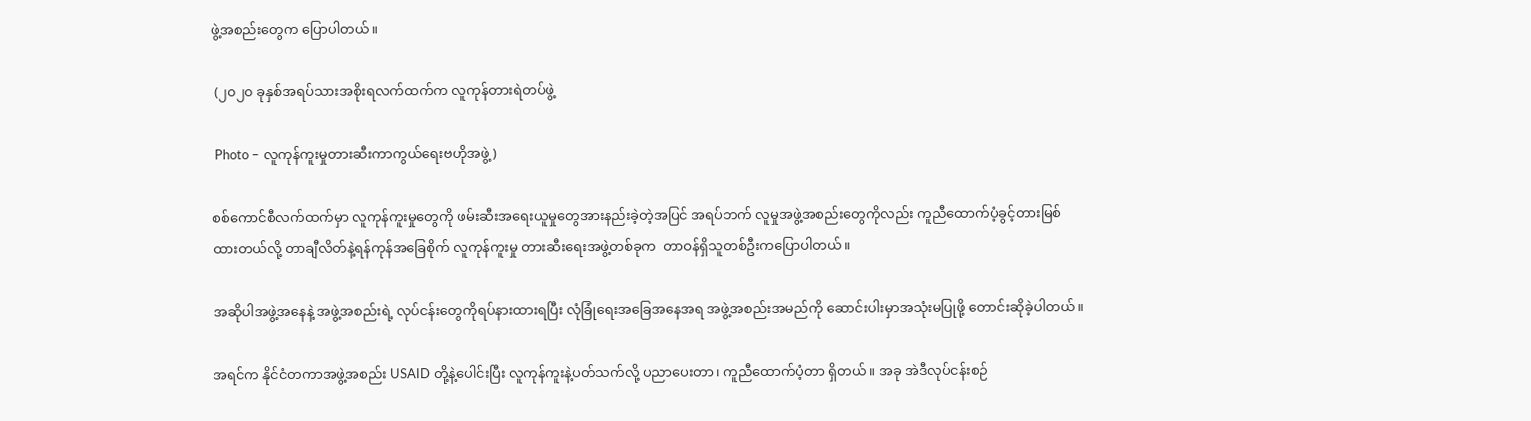ဖွဲ့အစည်းတွေက ပြောပါတယ်။

 (၂၀၂၀ ခုနှစ်အရပ်သားအစိုးရလက်ထက်က လူကုန်တားရဲတပ်ဖွဲ့

 Photo – လူကုန်ကူးမှုတားဆီးကာကွယ်ရေးဗဟိုအဖွဲ့)

စစ်ကောင်စီလက်ထက်မှာ လူကုန်ကူးမှုတွေကို ဖမ်းဆီးအရေးယူမှုတွေအားနည်းခဲ့တဲ့အပြင် အရပ်ဘက် လူမှုအဖွဲ့အစည်းတွေကိုလည်း ကူညီထောက်ပံ့ခွင့်တားမြစ်ထားတယ်လို့ တာချီလိတ်နဲ့ရန်ကုန်အခြေစိုက် လူကုန်ကူးမှု တားဆီးရေးအဖွဲ့တစ်ခုက  တာဝန်ရှိသူတစ်ဦးကပြောပါတယ်။

အဆိုပါအဖွဲ့အနေနဲ့ အဖွဲ့အစည်းရဲ့ လုပ်ငန်းတွေကိုရပ်နားထားရပြီး လုံခြုံရေးအခြေအနေအရ အဖွဲ့အစည်းအမည်ကို ဆောင်းပါးမှာအသုံးမပြုဖို့ တောင်းဆိုခဲ့ပါတယ်။

အရင်က နိုင်ငံတကာအဖွဲ့အစည်း USAID တို့နဲ့ပေါင်းပြီး လူကုန်ကူးနဲ့ပတ်သက်လို့ ပညာပေးတာ၊ ကူညီထောက်ပံ့တာ ရှိတယ်။ အခု အဲဒီလုပ်ငန်းစဉ်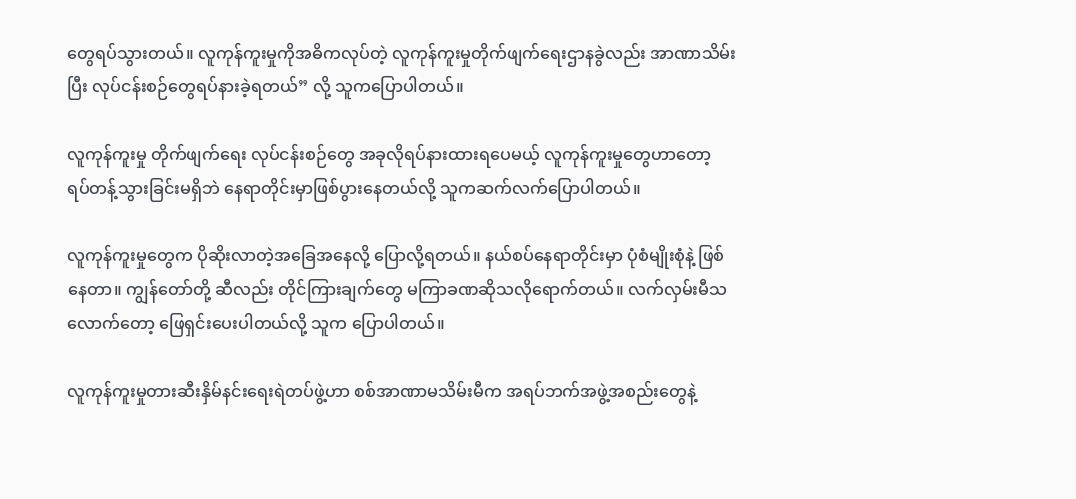တွေရပ်သွားတယ်။ လူကုန်ကူးမှုကိုအဓိကလုပ်တဲ့ လူကုန်ကူးမှုတိုက်ဖျက်ရေးဌာနခွဲလည်း အာဏာသိမ်းပြီး လုပ်ငန်းစဉ်တွေရပ်နားခဲ့ရတယ်” လို့ သူကပြောပါတယ်။

လူကုန်ကူးမှု တိုက်ဖျက်ရေး လုပ်ငန်းစဉ်တွေ အခုလိုရပ်နားထားရပေမယ့် လူကုန်ကူးမှုတွေဟာတော့ ရပ်တန့်သွားခြင်းမရှိဘဲ နေရာတိုင်းမှာဖြစ်ပွားနေတယ်လို့ သူကဆက်လက်ပြောပါတယ်။

လူကုန်ကူးမှုတွေက ပိုဆိုးလာတဲ့အခြေအနေလို့ ပြောလို့ရတယ်။ နယ်စပ်နေရာတိုင်းမှာ ပုံစံမျိုးစုံနဲ့ ဖြစ်နေတာ။ ကျွန်တော်တို့ ဆီလည်း တိုင်ကြားချက်တွေ မကြာခဏဆိုသလိုရောက်တယ်။ လက်လှမ်းမီသလောက်တော့ ဖြေရှင်းပေးပါတယ်လို့ သူက ပြောပါတယ်။

လူကုန်ကူးမှုတားဆီးနှိမ်နင်းရေးရဲတပ်ဖွဲ့ဟာ စစ်အာဏာမသိမ်းမီက အရပ်ဘက်အဖွဲ့အစည်းတွေနဲ့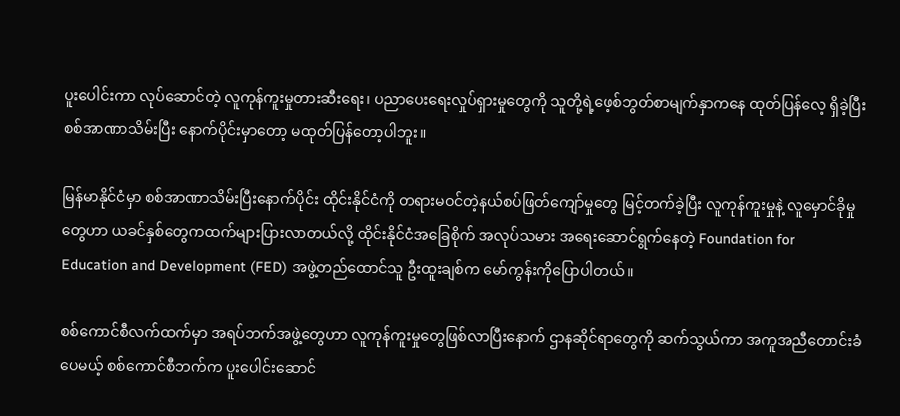ပူးပေါင်းကာ လုပ်ဆောင်တဲ့ လူကုန်ကူးမှုတားဆီးရေး၊ ပညာပေးရေးလှုပ်ရှားမှုတွေကို သူတို့ရဲ့ဖေ့စ်ဘွတ်စာမျက်နှာကနေ ထုတ်ပြန်လေ့ ရှိခဲ့ပြီး စစ်အာဏာသိမ်းပြီး နောက်ပိုင်းမှာတော့ မထုတ်ပြန်တော့ပါဘူး။

မြန်မာနိုင်ငံမှာ စစ်အာဏာသိမ်းပြီးနောက်ပိုင်း ထိုင်းနိုင်ငံကို တရားမဝင်တဲ့နယ်စပ်ဖြတ်ကျော်မှုတွေ မြင့်တက်ခဲ့ပြီး လူကုန်ကူးမှုနဲ့ လူမှောင်ခိုမှုတွေဟာ ယခင်နှစ်တွေကထက်များပြားလာတယ်လို့ ထိုင်းနိုင်ငံအခြေစိုက် အလုပ်သမား အရေးဆောင်ရွက်နေတဲ့ Foundation for Education and Development (FED) အဖွဲ့တည်ထောင်သူ ဦးထူးချစ်က မော်ကွန်းကိုပြောပါတယ်။

စစ်ကောင်စီလက်ထက်မှာ အရပ်ဘက်အဖွဲ့တွေဟာ လူကုန်ကူးမှုတွေဖြစ်လာပြီးနောက် ဌာနဆိုင်ရာတွေကို ဆက်သွယ်ကာ အကူအညီတောင်းခံပေမယ့် စစ်ကောင်စီဘက်က ပူးပေါင်းဆောင်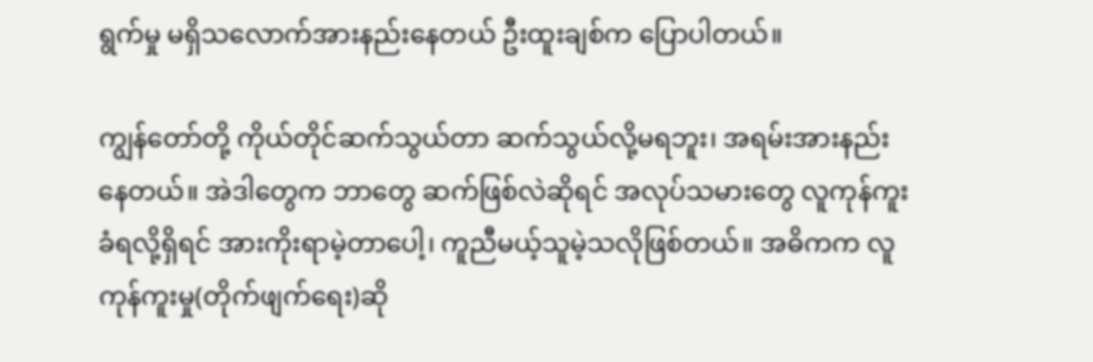ရွက်မှု မရှိသလောက်အားနည်းနေတယ် ဦးထူးချစ်က ပြောပါတယ်။

ကျွန်တော်တို့ ကိုယ်တိုင်ဆက်သွယ်တာ ဆက်သွယ်လို့မရဘူး၊ အရမ်းအားနည်းနေတယ်။ အဲဒါတွေက ဘာတွေ ဆက်ဖြစ်လဲဆိုရင် အလုပ်သမားတွေ လူကုန်ကူးခံရလို့ရှိရင် အားကိုးရာမဲ့တာပေါ့၊ ကူညီမယ့်သူမဲ့သလိုဖြစ်တယ်။ အဓိကက လူကုန်ကူးမှု(တိုက်ဖျက်ရေး)ဆို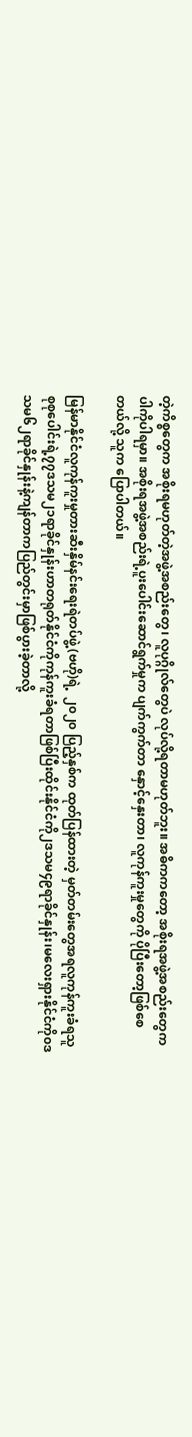တဲ့ကိစ္စတွေက အစိုးရမဟုတ်တဲ့အဖွဲ့အစည်းတွေ၊ လူပုဂ္ဂိုလ်တွေပဲ လုပ်လို့ရတာမဟုတ်ဘူး။ အဓိကကတော့ အစိုးရအဖွဲ့အစည်းတွေက ပါကိုပါရမှာ။ အစိုးရအဖွဲ့အစည်းရဲ့ပူးပေါင်းဆောင်ရွက်မှုက ပျက်ကွက်တာ နှောင့်နှေးတာ၊ လူကုန်ကူးမှုတွေကို ပိုပြီးတော့ဖြစ်စေတယ်လို့ သူက ပြောပါတယ်။

မြန်မာနိုင်ငံလူကုန်ကူးမှုတားဆီးနှိမ်နင်းရေးရဲတပ်ဖွဲ့(ဗဟို)ရဲ့  ၂၀၂၀ ပြည့်နှစ်က ထုတ်ပြန်ထားတဲ့ မှတ်တမ်းတွေအရလူကုန်ကူးခံရသူစုစုပေါင်းရဲ့၇၇ဒသမ၂၁ရာခိုင်နှုန်းဟာတရုတ်နိုင်ငံကိုကုန်ကူးခံရတာဖြစ်ပြီးထိုင်းနိုင်ငံကို၂ဒသမ၄၉ရာခိုင်နှုန်း၊မလေးရှားနိုင်ငံကို၀ဒသမ၆၂ရာခိုင်နှုန်းနဲ့ကျန်တာကပြည်တွင်းမှာဖြစ်ပွားခဲ့တာလို့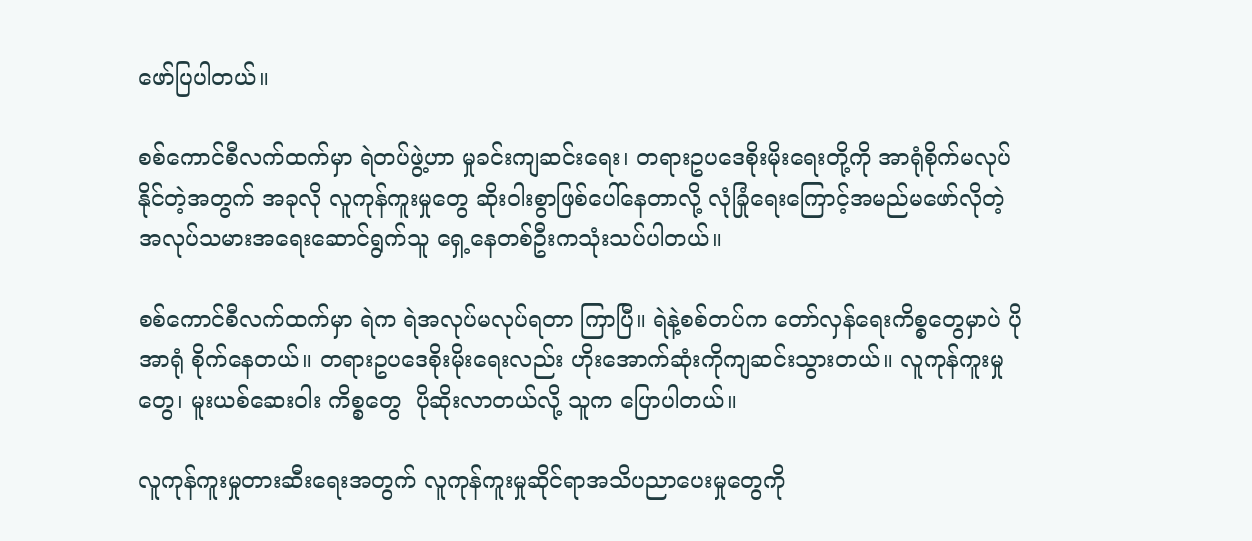ဖော်ပြပါတယ်။

စစ်ကောင်စီလက်ထက်မှာ ရဲတပ်ဖွဲ့ဟာ မှုခင်းကျဆင်းရေး၊ တရားဥပဒေစိုးမိုးရေးတို့ကို အာရုံစိုက်မလုပ်နိုင်တဲ့အတွက် အခုလို လူကုန်ကူးမှုတွေ ဆိုးဝါးစွာဖြစ်ပေါ်နေတာလို့ လုံခြုံရေးကြောင့်အမည်မဖော်လိုတဲ့ အလုပ်သမားအရေးဆောင်ရွက်သူ ရှေ့နေတစ်ဦးက‌သုံးသပ်ပါတယ်။

စစ်ကောင်စီလက်ထက်မှာ ရဲက ရဲအလုပ်မလုပ်ရတာ ကြာပြီ။ ရဲနဲ့စစ်တပ်က တော်လှန်ရေးကိစ္စတွေမှာပဲ ပိုအာရုံ စိုက်နေတယ်။ တရားဥပဒေစိုးမိုးရေးလည်း ဟိုးအောက်ဆုံးကိုကျဆင်းသွားတယ်။ လူကုန်ကူးမှုတွေ၊ မူးယစ်ဆေးဝါး ကိစ္စတွေ  ပိုဆိုးလာတယ်လို့ သူက ပြောပါတယ်။

လူကုန်ကူးမှုတားဆီးရေးအတွက် လူကုန်ကူးမှုဆိုင်ရာအသိပညာပေးမှုတွေကို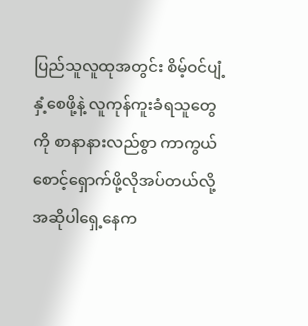ပြည်သူလူထုအတွင်း စိမ့်ဝင်ပျံ့နှံ့စေဖို့နဲ့ လူကုန်ကူးခံရသူတွေကို စာနာနားလည်စွာ ကာကွယ်စောင့်ရှောက်ဖို့လိုအပ်တယ်လို့ အဆိုပါ‌ရှေ့နေက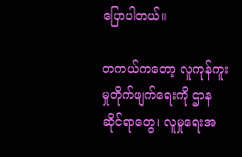ပြောပါတယ်။

တကယ်ကတော့ လူကုန်ကူးမှုတိုက်ဖျက်ရေးကို ဌာနဆိုင်ရာတွေ၊ လူမှုရေးအ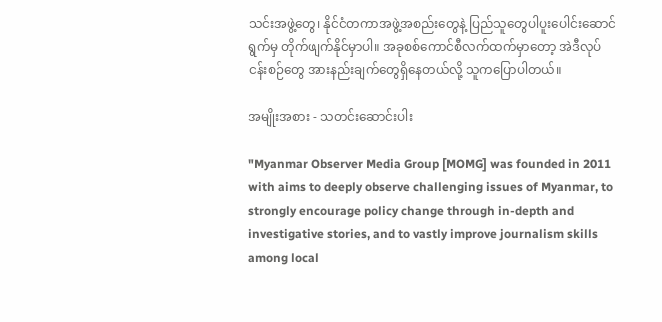သင်းအဖွဲ့တွေ၊ နိုင်ငံတကာအဖွဲ့အစည်းတွေနဲ့ ပြည်သူတွေပါပူးပေါင်းဆောင်ရွက်မှ တိုက်ဖျက်နိုင်မှာပါ။ အခုစစ်ကောင်စီလက်ထက်မှာတော့ အဲဒီလုပ်ငန်းစဉ်တွေ အားနည်းချက်တွေရှိနေတယ်လို့ သူကပြောပါတယ်။

အမျိုးအစား - သတင်းဆောင်းပါး

"Myanmar Observer Media Group [MOMG] was founded in 2011 with aims to deeply observe challenging issues of Myanmar, to strongly encourage policy change through in-depth and investigative stories, and to vastly improve journalism skills among local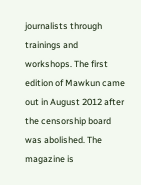journalists through trainings and workshops. The first edition of Mawkun came out in August 2012 after the censorship board was abolished. The magazine is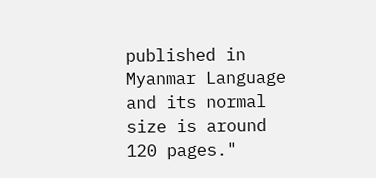published in Myanmar Language and its normal size is around 120 pages."